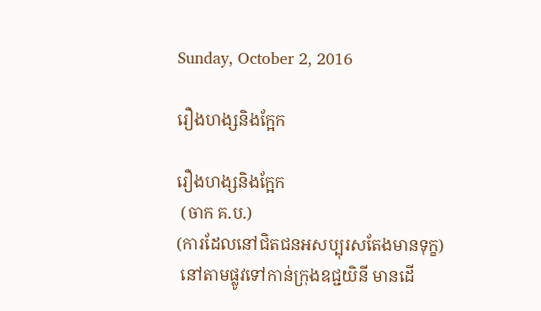Sunday, October 2, 2016

រឿងហង្សនិងក្អែក

រឿងហង្សនិងក្អែក
 (ចាក គ.ប.)
(ការដែលនៅជិតជនអសប្បុរសតែងមានទុក្ខ)
 នៅតាមផ្លូវទៅកាន់ក្រុងឧជ្ជយិនី មានដើ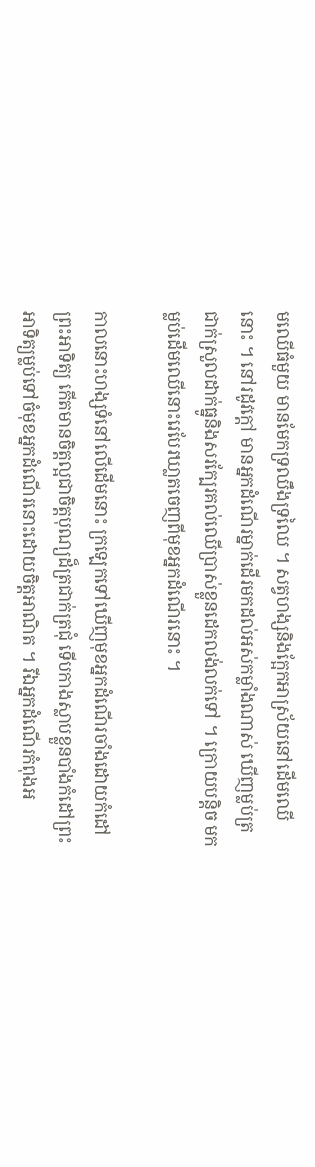មឈើធំមួយ មានមែកទ្រឈឹងទ្រឈៃ ។ សត្វហង្សនិងក្អែកអាស្រ័យនៅដើមឈើនោះ ។ នៅរដូវក្តៅ មានអ្នកដំណើរម្នាក់ដើរមកដល់អស់កម្លាំងណាស់ ឃើញម្លប់ត្រជាក់ស្រួលដាក់ធ្នូនិងសរក្បែរគល់ឈើប្រាស់ខ្លួនដេកលង់លក់ទៅ ។ ក្រោយបន្តិច មកម្លប់ដើមឈើនោះរេបែរឃា្លតចេញពីមុខអ្នកដំណើរនោះ ។

កាលនោះហង្សទំនៅលើដើមនោះ ក្រឡេកទៅឃើញមុខអ្នកដំណើរចាំងដោយកំដៅព្រះអាទិត្យ កើតមានចិត្តល្អជាចិត្តបុណ្យដ៏ត្រជាក់ត្រជុំ ទើបកាងស្លាបខ្លួនបាំងកំដៅព្រះអាទិត្យម្លប់ទៅចំមុខអ្នកដំណើរនោះដោយចិត្តអាណិត ។ រីឯអ្នកដំណើរកំពុងអ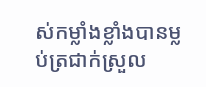ស់កម្លាំងខ្លាំងបានម្លប់ត្រជាក់ស្រួល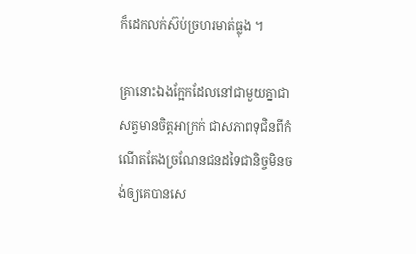ក៏ដេកលក់ស៊ប់ច្រហរមាត់ធ្លុង ។

គ្រានោះឯងក្អែកដែលនៅជាមួយគ្នាជាសត្វមានចិត្តអាក្រក់ ជាសភាពទុជិនពីកំណើតតែងច្រណែនជនដទៃជានិច្ចមិនចង់ឲ្យគេបានសេ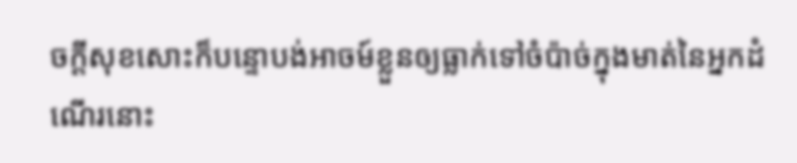ចក្តីសុខសោះក៏បន្ទោបង់អាចម៍ខ្លួនឲ្យធ្លាក់ទៅចំប៉ាច់ក្នុងមាត់នៃអ្នកដំណើរនោះ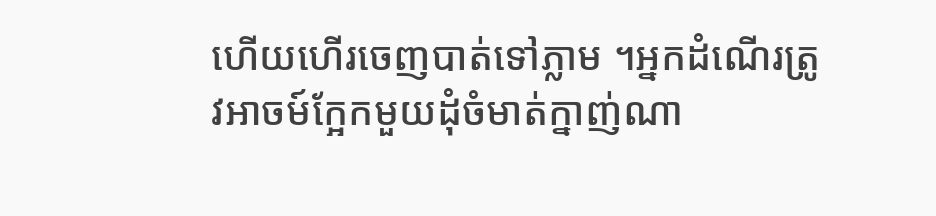ហើយហើរចេញបាត់ទៅភ្លាម ។អ្នកដំណើរត្រូវអាចម៍ក្អែកមួយដុំចំមាត់ក្នាញ់ណា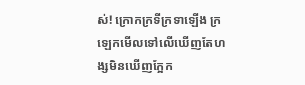ស់! ក្រោកក្រទីក្រទាឡើង ក្រឡេកមើលទៅលើឃើញតែហង្សមិនឃើញក្អែក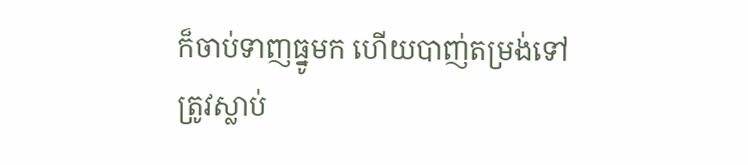ក៏ចាប់ទាញធ្នូមក ហើយបាញ់តម្រង់ទៅត្រូវស្លាប់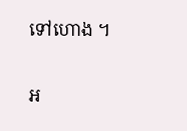ទៅហោង ។


អ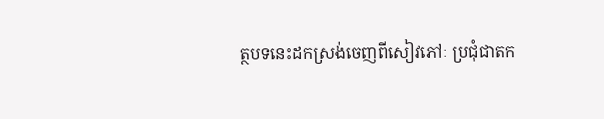ត្ថបទនេះដកស្រង់ចេញពីសៀវភៅៈ ប្រជុំជាតក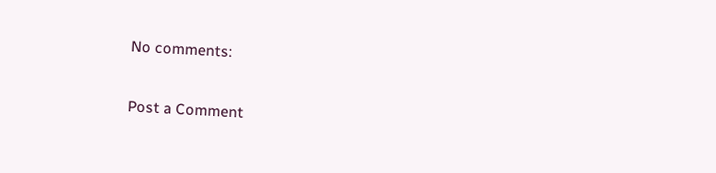No comments:

Post a Comment